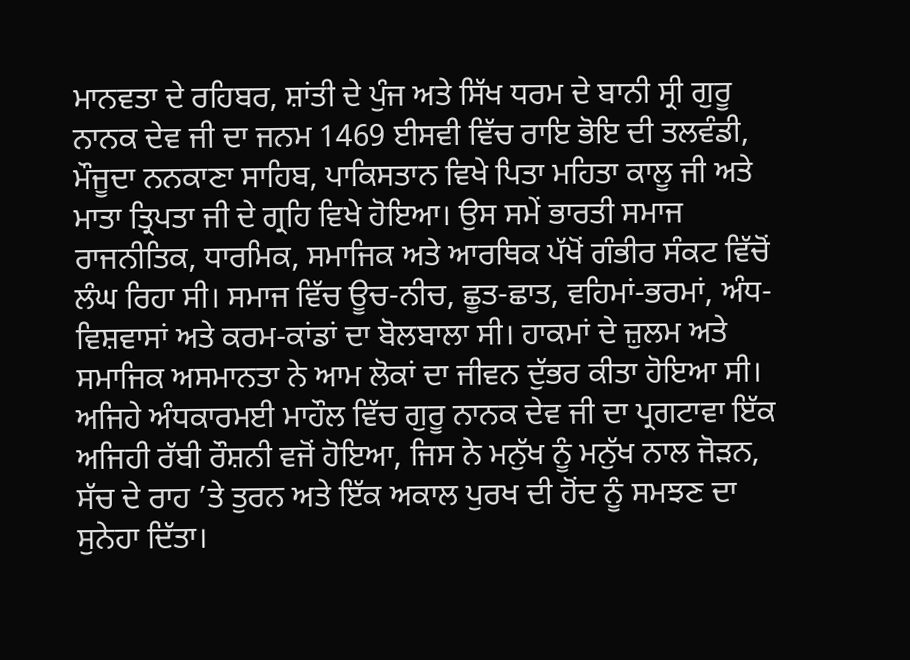ਮਾਨਵਤਾ ਦੇ ਰਹਿਬਰ, ਸ਼ਾਂਤੀ ਦੇ ਪੁੰਜ ਅਤੇ ਸਿੱਖ ਧਰਮ ਦੇ ਬਾਨੀ ਸ੍ਰੀ ਗੁਰੂ ਨਾਨਕ ਦੇਵ ਜੀ ਦਾ ਜਨਮ 1469 ਈਸਵੀ ਵਿੱਚ ਰਾਇ ਭੋਇ ਦੀ ਤਲਵੰਡੀ, ਮੌਜੂਦਾ ਨਨਕਾਣਾ ਸਾਹਿਬ, ਪਾਕਿਸਤਾਨ ਵਿਖੇ ਪਿਤਾ ਮਹਿਤਾ ਕਾਲੂ ਜੀ ਅਤੇ ਮਾਤਾ ਤ੍ਰਿਪਤਾ ਜੀ ਦੇ ਗ੍ਰਹਿ ਵਿਖੇ ਹੋਇਆ। ਉਸ ਸਮੇਂ ਭਾਰਤੀ ਸਮਾਜ ਰਾਜਨੀਤਿਕ, ਧਾਰਮਿਕ, ਸਮਾਜਿਕ ਅਤੇ ਆਰਥਿਕ ਪੱਖੋਂ ਗੰਭੀਰ ਸੰਕਟ ਵਿੱਚੋਂ ਲੰਘ ਰਿਹਾ ਸੀ। ਸਮਾਜ ਵਿੱਚ ਊਚ-ਨੀਚ, ਛੂਤ-ਛਾਤ, ਵਹਿਮਾਂ-ਭਰਮਾਂ, ਅੰਧ-ਵਿਸ਼ਵਾਸਾਂ ਅਤੇ ਕਰਮ-ਕਾਂਡਾਂ ਦਾ ਬੋਲਬਾਲਾ ਸੀ। ਹਾਕਮਾਂ ਦੇ ਜ਼ੁਲਮ ਅਤੇ ਸਮਾਜਿਕ ਅਸਮਾਨਤਾ ਨੇ ਆਮ ਲੋਕਾਂ ਦਾ ਜੀਵਨ ਦੁੱਭਰ ਕੀਤਾ ਹੋਇਆ ਸੀ।
ਅਜਿਹੇ ਅੰਧਕਾਰਮਈ ਮਾਹੌਲ ਵਿੱਚ ਗੁਰੂ ਨਾਨਕ ਦੇਵ ਜੀ ਦਾ ਪ੍ਰਗਟਾਵਾ ਇੱਕ ਅਜਿਹੀ ਰੱਬੀ ਰੌਸ਼ਨੀ ਵਜੋਂ ਹੋਇਆ, ਜਿਸ ਨੇ ਮਨੁੱਖ ਨੂੰ ਮਨੁੱਖ ਨਾਲ ਜੋੜਨ, ਸੱਚ ਦੇ ਰਾਹ ’ਤੇ ਤੁਰਨ ਅਤੇ ਇੱਕ ਅਕਾਲ ਪੁਰਖ ਦੀ ਹੋਂਦ ਨੂੰ ਸਮਝਣ ਦਾ ਸੁਨੇਹਾ ਦਿੱਤਾ।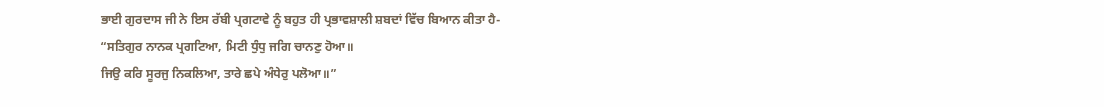ਭਾਈ ਗੁਰਦਾਸ ਜੀ ਨੇ ਇਸ ਰੱਬੀ ਪ੍ਰਗਟਾਵੇ ਨੂੰ ਬਹੁਤ ਹੀ ਪ੍ਰਭਾਵਸ਼ਾਲੀ ਸ਼ਬਦਾਂ ਵਿੱਚ ਬਿਆਨ ਕੀਤਾ ਹੈ-
“ਸਤਿਗੁਰ ਨਾਨਕ ਪ੍ਰਗਟਿਆ, ਮਿਟੀ ਧੁੰਧੁ ਜਗਿ ਚਾਨਣੁ ਹੋਆ॥
ਜਿਉ ਕਰਿ ਸੂਰਜੁ ਨਿਕਲਿਆ, ਤਾਰੇ ਛਪੇ ਅੰਧੇਰੁ ਪਲੋਆ॥”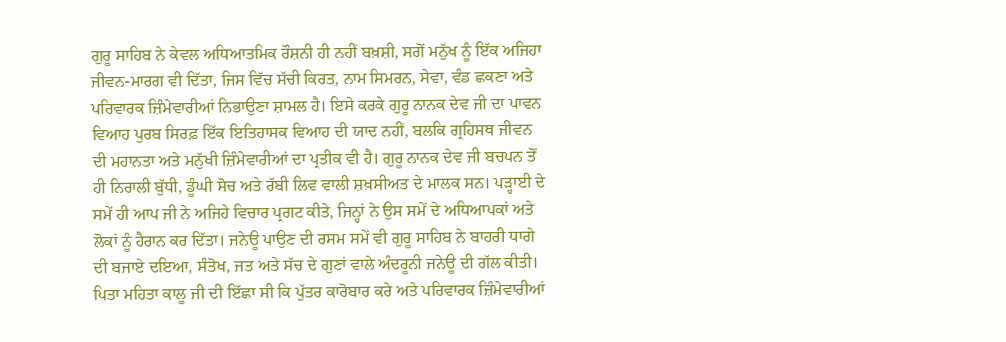ਗੁਰੂ ਸਾਹਿਬ ਨੇ ਕੇਵਲ ਅਧਿਆਤਮਿਕ ਰੌਸ਼ਨੀ ਹੀ ਨਹੀਂ ਬਖ਼ਸ਼ੀ, ਸਗੋਂ ਮਨੁੱਖ ਨੂੰ ਇੱਕ ਅਜਿਹਾ ਜੀਵਨ-ਮਾਰਗ ਵੀ ਦਿੱਤਾ, ਜਿਸ ਵਿੱਚ ਸੱਚੀ ਕਿਰਤ, ਨਾਮ ਸਿਮਰਨ, ਸੇਵਾ, ਵੰਡ ਛਕਣਾ ਅਤੇ ਪਰਿਵਾਰਕ ਜ਼ਿੰਮੇਵਾਰੀਆਂ ਨਿਭਾਉਣਾ ਸ਼ਾਮਲ ਹੈ। ਇਸੇ ਕਰਕੇ ਗੁਰੂ ਨਾਨਕ ਦੇਵ ਜੀ ਦਾ ਪਾਵਨ ਵਿਆਹ ਪੁਰਬ ਸਿਰਫ਼ ਇੱਕ ਇਤਿਹਾਸਕ ਵਿਆਹ ਦੀ ਯਾਦ ਨਹੀਂ, ਬਲਕਿ ਗ੍ਰਹਿਸਥ ਜੀਵਨ ਦੀ ਮਹਾਨਤਾ ਅਤੇ ਮਨੁੱਖੀ ਜ਼ਿੰਮੇਵਾਰੀਆਂ ਦਾ ਪ੍ਰਤੀਕ ਵੀ ਹੈ। ਗੁਰੂ ਨਾਨਕ ਦੇਵ ਜੀ ਬਚਪਨ ਤੋਂ ਹੀ ਨਿਰਾਲੀ ਬੁੱਧੀ, ਡੂੰਘੀ ਸੋਚ ਅਤੇ ਰੱਬੀ ਲਿਵ ਵਾਲੀ ਸ਼ਖ਼ਸੀਅਤ ਦੇ ਮਾਲਕ ਸਨ। ਪੜ੍ਹਾਈ ਦੇ ਸਮੇਂ ਹੀ ਆਪ ਜੀ ਨੇ ਅਜਿਹੇ ਵਿਚਾਰ ਪ੍ਰਗਟ ਕੀਤੇ, ਜਿਨ੍ਹਾਂ ਨੇ ਉਸ ਸਮੇਂ ਦੇ ਅਧਿਆਪਕਾਂ ਅਤੇ ਲੋਕਾਂ ਨੂੰ ਹੈਰਾਨ ਕਰ ਦਿੱਤਾ। ਜਨੇਊ ਪਾਉਣ ਦੀ ਰਸਮ ਸਮੇਂ ਵੀ ਗੁਰੂ ਸਾਹਿਬ ਨੇ ਬਾਹਰੀ ਧਾਗੇ ਦੀ ਬਜਾਏ ਦਇਆ, ਸੰਤੋਖ, ਜਤ ਅਤੇ ਸੱਚ ਦੇ ਗੁਣਾਂ ਵਾਲੇ ਅੰਦਰੂਨੀ ਜਨੇਊ ਦੀ ਗੱਲ ਕੀਤੀ।
ਪਿਤਾ ਮਹਿਤਾ ਕਾਲੂ ਜੀ ਦੀ ਇੱਛਾ ਸੀ ਕਿ ਪੁੱਤਰ ਕਾਰੋਬਾਰ ਕਰੇ ਅਤੇ ਪਰਿਵਾਰਕ ਜ਼ਿੰਮੇਵਾਰੀਆਂ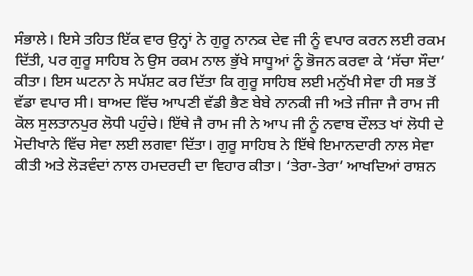ਸੰਭਾਲੇ। ਇਸੇ ਤਹਿਤ ਇੱਕ ਵਾਰ ਉਨ੍ਹਾਂ ਨੇ ਗੁਰੂ ਨਾਨਕ ਦੇਵ ਜੀ ਨੂੰ ਵਪਾਰ ਕਰਨ ਲਈ ਰਕਮ ਦਿੱਤੀ, ਪਰ ਗੁਰੂ ਸਾਹਿਬ ਨੇ ਉਸ ਰਕਮ ਨਾਲ ਭੁੱਖੇ ਸਾਧੂਆਂ ਨੂੰ ਭੋਜਨ ਕਰਵਾ ਕੇ ‘ਸੱਚਾ ਸੌਦਾ’ ਕੀਤਾ। ਇਸ ਘਟਨਾ ਨੇ ਸਪੱਸ਼ਟ ਕਰ ਦਿੱਤਾ ਕਿ ਗੁਰੂ ਸਾਹਿਬ ਲਈ ਮਨੁੱਖੀ ਸੇਵਾ ਹੀ ਸਭ ਤੋਂ ਵੱਡਾ ਵਪਾਰ ਸੀ। ਬਾਅਦ ਵਿੱਚ ਆਪਣੀ ਵੱਡੀ ਭੈਣ ਬੇਬੇ ਨਾਨਕੀ ਜੀ ਅਤੇ ਜੀਜਾ ਜੈ ਰਾਮ ਜੀ ਕੋਲ ਸੁਲਤਾਨਪੁਰ ਲੋਧੀ ਪਹੁੰਚੇ। ਇੱਥੇ ਜੈ ਰਾਮ ਜੀ ਨੇ ਆਪ ਜੀ ਨੂੰ ਨਵਾਬ ਦੌਲਤ ਖਾਂ ਲੋਧੀ ਦੇ ਮੋਦੀਖਾਨੇ ਵਿੱਚ ਸੇਵਾ ਲਈ ਲਗਵਾ ਦਿੱਤਾ। ਗੁਰੂ ਸਾਹਿਬ ਨੇ ਇੱਥੇ ਇਮਾਨਦਾਰੀ ਨਾਲ ਸੇਵਾ ਕੀਤੀ ਅਤੇ ਲੋੜਵੰਦਾਂ ਨਾਲ ਹਮਦਰਦੀ ਦਾ ਵਿਹਾਰ ਕੀਤਾ। ‘ਤੇਰਾ-ਤੇਰਾ’ ਆਖਦਿਆਂ ਰਾਸ਼ਨ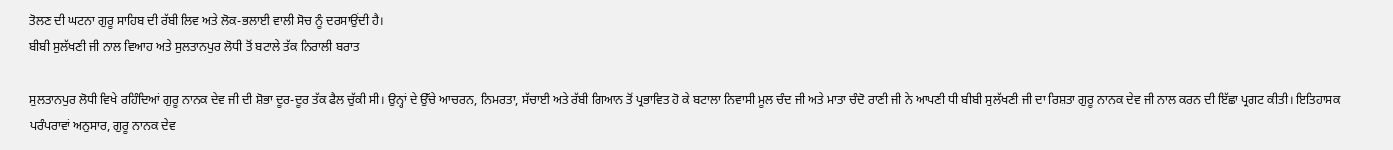ਤੋਲਣ ਦੀ ਘਟਨਾ ਗੁਰੂ ਸਾਹਿਬ ਦੀ ਰੱਬੀ ਲਿਵ ਅਤੇ ਲੋਕ-ਭਲਾਈ ਵਾਲੀ ਸੋਚ ਨੂੰ ਦਰਸਾਉਂਦੀ ਹੈ।
ਬੀਬੀ ਸੁਲੱਖਣੀ ਜੀ ਨਾਲ ਵਿਆਹ ਅਤੇ ਸੁਲਤਾਨਪੁਰ ਲੋਧੀ ਤੋਂ ਬਟਾਲੇ ਤੱਕ ਨਿਰਾਲੀ ਬਰਾਤ

ਸੁਲਤਾਨਪੁਰ ਲੋਧੀ ਵਿਖੇ ਰਹਿੰਦਿਆਂ ਗੁਰੂ ਨਾਨਕ ਦੇਵ ਜੀ ਦੀ ਸ਼ੋਭਾ ਦੂਰ-ਦੂਰ ਤੱਕ ਫੈਲ ਚੁੱਕੀ ਸੀ। ਉਨ੍ਹਾਂ ਦੇ ਉੱਚੇ ਆਚਰਨ, ਨਿਮਰਤਾ, ਸੱਚਾਈ ਅਤੇ ਰੱਬੀ ਗਿਆਨ ਤੋਂ ਪ੍ਰਭਾਵਿਤ ਹੋ ਕੇ ਬਟਾਲਾ ਨਿਵਾਸੀ ਮੂਲ ਚੰਦ ਜੀ ਅਤੇ ਮਾਤਾ ਚੰਦੋ ਰਾਣੀ ਜੀ ਨੇ ਆਪਣੀ ਧੀ ਬੀਬੀ ਸੁਲੱਖਣੀ ਜੀ ਦਾ ਰਿਸ਼ਤਾ ਗੁਰੂ ਨਾਨਕ ਦੇਵ ਜੀ ਨਾਲ ਕਰਨ ਦੀ ਇੱਛਾ ਪ੍ਰਗਟ ਕੀਤੀ। ਇਤਿਹਾਸਕ ਪਰੰਪਰਾਵਾਂ ਅਨੁਸਾਰ, ਗੁਰੂ ਨਾਨਕ ਦੇਵ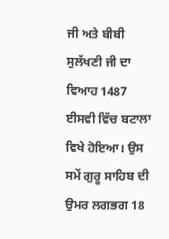ਜੀ ਅਤੇ ਬੀਬੀ ਸੁਲੱਖਣੀ ਜੀ ਦਾ ਵਿਆਹ 1487 ਈਸਵੀ ਵਿੱਚ ਬਟਾਲਾ ਵਿਖੇ ਹੋਇਆ। ਉਸ ਸਮੇਂ ਗੁਰੂ ਸਾਹਿਬ ਦੀ ਉਮਰ ਲਗਭਗ 18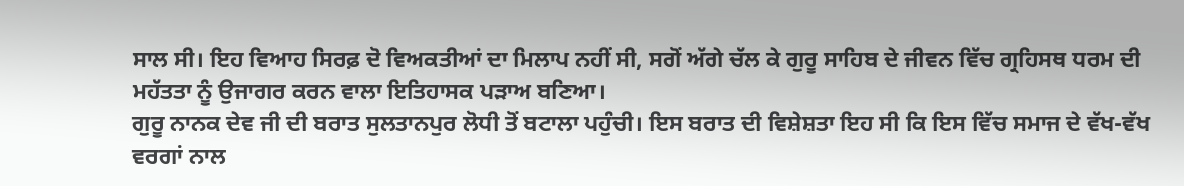ਸਾਲ ਸੀ। ਇਹ ਵਿਆਹ ਸਿਰਫ਼ ਦੋ ਵਿਅਕਤੀਆਂ ਦਾ ਮਿਲਾਪ ਨਹੀਂ ਸੀ, ਸਗੋਂ ਅੱਗੇ ਚੱਲ ਕੇ ਗੁਰੂ ਸਾਹਿਬ ਦੇ ਜੀਵਨ ਵਿੱਚ ਗ੍ਰਹਿਸਥ ਧਰਮ ਦੀ ਮਹੱਤਤਾ ਨੂੰ ਉਜਾਗਰ ਕਰਨ ਵਾਲਾ ਇਤਿਹਾਸਕ ਪੜਾਅ ਬਣਿਆ।
ਗੁਰੂ ਨਾਨਕ ਦੇਵ ਜੀ ਦੀ ਬਰਾਤ ਸੁਲਤਾਨਪੁਰ ਲੋਧੀ ਤੋਂ ਬਟਾਲਾ ਪਹੁੰਚੀ। ਇਸ ਬਰਾਤ ਦੀ ਵਿਸ਼ੇਸ਼ਤਾ ਇਹ ਸੀ ਕਿ ਇਸ ਵਿੱਚ ਸਮਾਜ ਦੇ ਵੱਖ-ਵੱਖ ਵਰਗਾਂ ਨਾਲ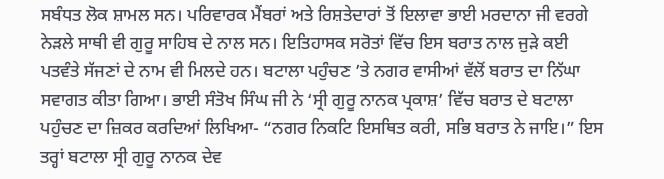ਸਬੰਧਤ ਲੋਕ ਸ਼ਾਮਲ ਸਨ। ਪਰਿਵਾਰਕ ਮੈਂਬਰਾਂ ਅਤੇ ਰਿਸ਼ਤੇਦਾਰਾਂ ਤੋਂ ਇਲਾਵਾ ਭਾਈ ਮਰਦਾਨਾ ਜੀ ਵਰਗੇ ਨੇੜਲੇ ਸਾਥੀ ਵੀ ਗੁਰੂ ਸਾਹਿਬ ਦੇ ਨਾਲ ਸਨ। ਇਤਿਹਾਸਕ ਸਰੋਤਾਂ ਵਿੱਚ ਇਸ ਬਰਾਤ ਨਾਲ ਜੁੜੇ ਕਈ ਪਤਵੰਤੇ ਸੱਜਣਾਂ ਦੇ ਨਾਮ ਵੀ ਮਿਲਦੇ ਹਨ। ਬਟਾਲਾ ਪਹੁੰਚਣ ’ਤੇ ਨਗਰ ਵਾਸੀਆਂ ਵੱਲੋਂ ਬਰਾਤ ਦਾ ਨਿੱਘਾ ਸਵਾਗਤ ਕੀਤਾ ਗਿਆ। ਭਾਈ ਸੰਤੋਖ ਸਿੰਘ ਜੀ ਨੇ ‘ਸ੍ਰੀ ਗੁਰੂ ਨਾਨਕ ਪ੍ਰਕਾਸ਼’ ਵਿੱਚ ਬਰਾਤ ਦੇ ਬਟਾਲਾ ਪਹੁੰਚਣ ਦਾ ਜ਼ਿਕਰ ਕਰਦਿਆਂ ਲਿਖਿਆ- “ਨਗਰ ਨਿਕਟਿ ਇਸਥਿਤ ਕਰੀ, ਸਭਿ ਬਰਾਤ ਨੇ ਜਾਇ।” ਇਸ ਤਰ੍ਹਾਂ ਬਟਾਲਾ ਸ੍ਰੀ ਗੁਰੂ ਨਾਨਕ ਦੇਵ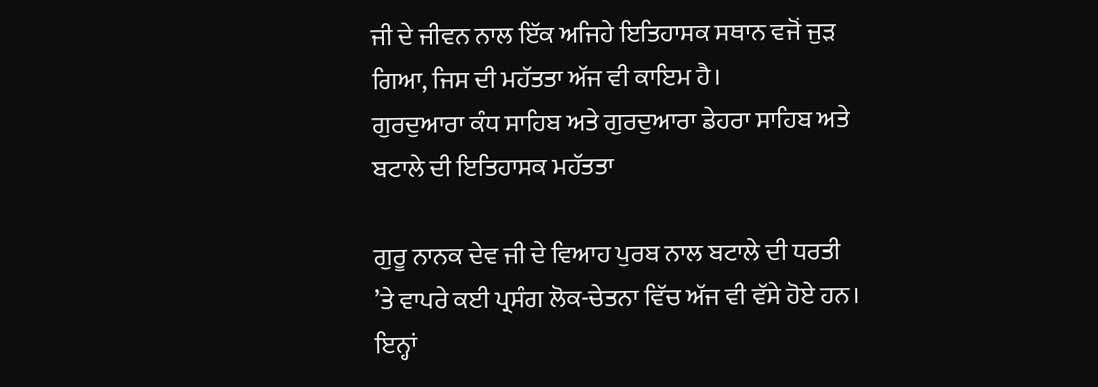ਜੀ ਦੇ ਜੀਵਨ ਨਾਲ ਇੱਕ ਅਜਿਹੇ ਇਤਿਹਾਸਕ ਸਥਾਨ ਵਜੋਂ ਜੁੜ ਗਿਆ, ਜਿਸ ਦੀ ਮਹੱਤਤਾ ਅੱਜ ਵੀ ਕਾਇਮ ਹੈ।
ਗੁਰਦੁਆਰਾ ਕੰਧ ਸਾਹਿਬ ਅਤੇ ਗੁਰਦੁਆਰਾ ਡੇਹਰਾ ਸਾਹਿਬ ਅਤੇ ਬਟਾਲੇ ਦੀ ਇਤਿਹਾਸਕ ਮਹੱਤਤਾ

ਗੁਰੂ ਨਾਨਕ ਦੇਵ ਜੀ ਦੇ ਵਿਆਹ ਪੁਰਬ ਨਾਲ ਬਟਾਲੇ ਦੀ ਧਰਤੀ ’ਤੇ ਵਾਪਰੇ ਕਈ ਪ੍ਰਸੰਗ ਲੋਕ-ਚੇਤਨਾ ਵਿੱਚ ਅੱਜ ਵੀ ਵੱਸੇ ਹੋਏ ਹਨ। ਇਨ੍ਹਾਂ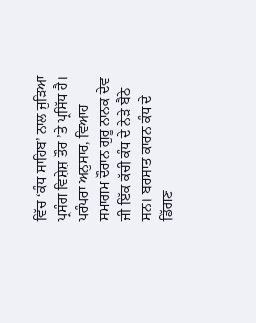ਵਿੱਚ ‘ਕੰਧ ਸਾਹਿਬ’ ਨਾਲ ਜੁੜਿਆ ਪ੍ਰਸੰਗ ਵਿਸ਼ੇਸ਼ ਤੌਰ ’ਤੇ ਪ੍ਰਸਿੱਧ ਹੈ। ਪਰੰਪਰਾ ਅਨੁਸਾਰ, ਵਿਆਹ ਸਮਾਗਮ ਦੌਰਾਨ ਗੁਰੂ ਨਾਨਕ ਦੇਵ ਜੀ ਇੱਕ ਕੱਚੀ ਕੰਧ ਦੇ ਨੇੜੇ ਬੈਠੇ ਸਨ। ਬਰਸਾਤ ਕਾਰਨ ਕੰਧ ਦੇ ਡਿੱਗਣ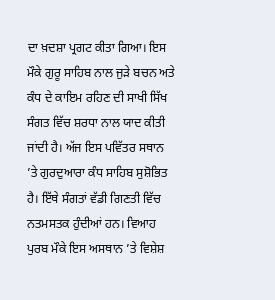ਦਾ ਖ਼ਦਸ਼ਾ ਪ੍ਰਗਟ ਕੀਤਾ ਗਿਆ। ਇਸ ਮੌਕੇ ਗੁਰੂ ਸਾਹਿਬ ਨਾਲ ਜੁੜੇ ਬਚਨ ਅਤੇ ਕੰਧ ਦੇ ਕਾਇਮ ਰਹਿਣ ਦੀ ਸਾਖੀ ਸਿੱਖ ਸੰਗਤ ਵਿੱਚ ਸ਼ਰਧਾ ਨਾਲ ਯਾਦ ਕੀਤੀ ਜਾਂਦੀ ਹੈ। ਅੱਜ ਇਸ ਪਵਿੱਤਰ ਸਥਾਨ ’ਤੇ ਗੁਰਦੁਆਰਾ ਕੰਧ ਸਾਹਿਬ ਸੁਸ਼ੋਭਿਤ ਹੈ। ਇੱਥੇ ਸੰਗਤਾਂ ਵੱਡੀ ਗਿਣਤੀ ਵਿੱਚ ਨਤਮਸਤਕ ਹੁੰਦੀਆਂ ਹਨ। ਵਿਆਹ ਪੁਰਬ ਮੌਕੇ ਇਸ ਅਸਥਾਨ ’ਤੇ ਵਿਸ਼ੇਸ਼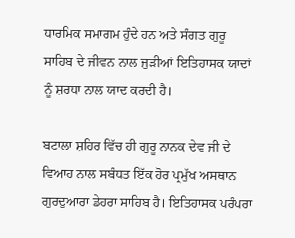ਧਾਰਮਿਕ ਸਮਾਗਮ ਹੁੰਦੇ ਹਨ ਅਤੇ ਸੰਗਤ ਗੁਰੂ ਸਾਹਿਬ ਦੇ ਜੀਵਨ ਨਾਲ ਜੁੜੀਆਂ ਇਤਿਹਾਸਕ ਯਾਦਾਂ ਨੂੰ ਸ਼ਰਧਾ ਨਾਲ ਯਾਦ ਕਰਦੀ ਹੈ।

ਬਟਾਲਾ ਸ਼ਹਿਰ ਵਿੱਚ ਹੀ ਗੁਰੂ ਨਾਨਕ ਦੇਵ ਜੀ ਦੇ ਵਿਆਹ ਨਾਲ ਸਬੰਧਤ ਇੱਕ ਹੋਰ ਪ੍ਰਮੁੱਖ ਅਸਥਾਨ ਗੁਰਦੁਆਰਾ ਡੇਹਰਾ ਸਾਹਿਬ ਹੈ। ਇਤਿਹਾਸਕ ਪਰੰਪਰਾ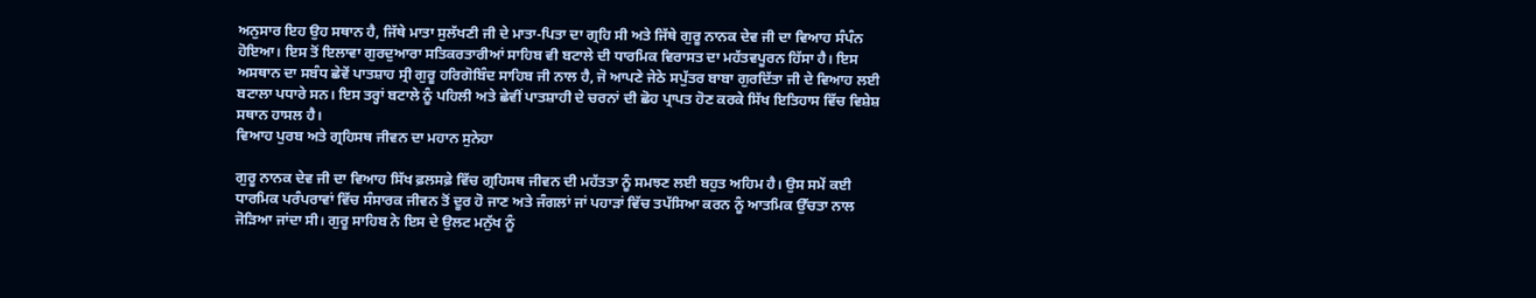ਅਨੁਸਾਰ ਇਹ ਉਹ ਸਥਾਨ ਹੈ, ਜਿੱਥੇ ਮਾਤਾ ਸੁਲੱਖਣੀ ਜੀ ਦੇ ਮਾਤਾ-ਪਿਤਾ ਦਾ ਗ੍ਰਹਿ ਸੀ ਅਤੇ ਜਿੱਥੇ ਗੁਰੂ ਨਾਨਕ ਦੇਵ ਜੀ ਦਾ ਵਿਆਹ ਸੰਪੰਨ ਹੋਇਆ। ਇਸ ਤੋਂ ਇਲਾਵਾ ਗੁਰਦੁਆਰਾ ਸਤਿਕਰਤਾਰੀਆਂ ਸਾਹਿਬ ਵੀ ਬਟਾਲੇ ਦੀ ਧਾਰਮਿਕ ਵਿਰਾਸਤ ਦਾ ਮਹੱਤਵਪੂਰਨ ਹਿੱਸਾ ਹੈ। ਇਸ ਅਸਥਾਨ ਦਾ ਸਬੰਧ ਛੇਵੇਂ ਪਾਤਸ਼ਾਹ ਸ੍ਰੀ ਗੁਰੂ ਹਰਿਗੋਬਿੰਦ ਸਾਹਿਬ ਜੀ ਨਾਲ ਹੈ, ਜੋ ਆਪਣੇ ਜੇਠੇ ਸਪੁੱਤਰ ਬਾਬਾ ਗੁਰਦਿੱਤਾ ਜੀ ਦੇ ਵਿਆਹ ਲਈ ਬਟਾਲਾ ਪਧਾਰੇ ਸਨ। ਇਸ ਤਰ੍ਹਾਂ ਬਟਾਲੇ ਨੂੰ ਪਹਿਲੀ ਅਤੇ ਛੇਵੀਂ ਪਾਤਸ਼ਾਹੀ ਦੇ ਚਰਨਾਂ ਦੀ ਛੋਹ ਪ੍ਰਾਪਤ ਹੋਣ ਕਰਕੇ ਸਿੱਖ ਇਤਿਹਾਸ ਵਿੱਚ ਵਿਸ਼ੇਸ਼ ਸਥਾਨ ਹਾਸਲ ਹੈ।
ਵਿਆਹ ਪੁਰਬ ਅਤੇ ਗ੍ਰਹਿਸਥ ਜੀਵਨ ਦਾ ਮਹਾਨ ਸੁਨੇਹਾ

ਗੁਰੂ ਨਾਨਕ ਦੇਵ ਜੀ ਦਾ ਵਿਆਹ ਸਿੱਖ ਫ਼ਲਸਫ਼ੇ ਵਿੱਚ ਗ੍ਰਹਿਸਥ ਜੀਵਨ ਦੀ ਮਹੱਤਤਾ ਨੂੰ ਸਮਝਣ ਲਈ ਬਹੁਤ ਅਹਿਮ ਹੈ। ਉਸ ਸਮੇਂ ਕਈ ਧਾਰਮਿਕ ਪਰੰਪਰਾਵਾਂ ਵਿੱਚ ਸੰਸਾਰਕ ਜੀਵਨ ਤੋਂ ਦੂਰ ਹੋ ਜਾਣ ਅਤੇ ਜੰਗਲਾਂ ਜਾਂ ਪਹਾੜਾਂ ਵਿੱਚ ਤਪੱਸਿਆ ਕਰਨ ਨੂੰ ਆਤਮਿਕ ਉੱਚਤਾ ਨਾਲ ਜੋੜਿਆ ਜਾਂਦਾ ਸੀ। ਗੁਰੂ ਸਾਹਿਬ ਨੇ ਇਸ ਦੇ ਉਲਟ ਮਨੁੱਖ ਨੂੰ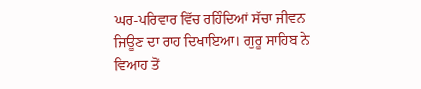ਘਰ-ਪਰਿਵਾਰ ਵਿੱਚ ਰਹਿੰਦਿਆਂ ਸੱਚਾ ਜੀਵਨ ਜਿਊਣ ਦਾ ਰਾਹ ਦਿਖਾਇਆ। ਗੁਰੂ ਸਾਹਿਬ ਨੇ ਵਿਆਹ ਤੋਂ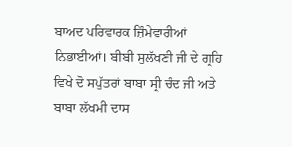ਬਾਅਦ ਪਰਿਵਾਰਕ ਜ਼ਿੰਮੇਵਾਰੀਆਂ ਨਿਭਾਈਆਂ। ਬੀਬੀ ਸੁਲੱਖਣੀ ਜੀ ਦੇ ਗ੍ਰਹਿ ਵਿਖੇ ਦੋ ਸਪੁੱਤਰਾਂ ਬਾਬਾ ਸ੍ਰੀ ਚੰਦ ਜੀ ਅਤੇ ਬਾਬਾ ਲੱਖਮੀ ਦਾਸ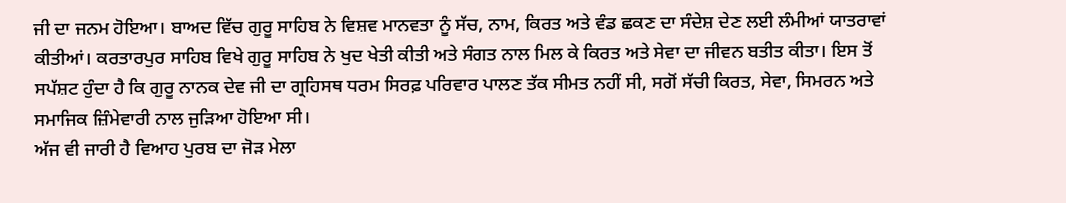ਜੀ ਦਾ ਜਨਮ ਹੋਇਆ। ਬਾਅਦ ਵਿੱਚ ਗੁਰੂ ਸਾਹਿਬ ਨੇ ਵਿਸ਼ਵ ਮਾਨਵਤਾ ਨੂੰ ਸੱਚ, ਨਾਮ, ਕਿਰਤ ਅਤੇ ਵੰਡ ਛਕਣ ਦਾ ਸੰਦੇਸ਼ ਦੇਣ ਲਈ ਲੰਮੀਆਂ ਯਾਤਰਾਵਾਂ ਕੀਤੀਆਂ। ਕਰਤਾਰਪੁਰ ਸਾਹਿਬ ਵਿਖੇ ਗੁਰੂ ਸਾਹਿਬ ਨੇ ਖੁਦ ਖੇਤੀ ਕੀਤੀ ਅਤੇ ਸੰਗਤ ਨਾਲ ਮਿਲ ਕੇ ਕਿਰਤ ਅਤੇ ਸੇਵਾ ਦਾ ਜੀਵਨ ਬਤੀਤ ਕੀਤਾ। ਇਸ ਤੋਂ ਸਪੱਸ਼ਟ ਹੁੰਦਾ ਹੈ ਕਿ ਗੁਰੂ ਨਾਨਕ ਦੇਵ ਜੀ ਦਾ ਗ੍ਰਹਿਸਥ ਧਰਮ ਸਿਰਫ਼ ਪਰਿਵਾਰ ਪਾਲਣ ਤੱਕ ਸੀਮਤ ਨਹੀਂ ਸੀ, ਸਗੋਂ ਸੱਚੀ ਕਿਰਤ, ਸੇਵਾ, ਸਿਮਰਨ ਅਤੇ ਸਮਾਜਿਕ ਜ਼ਿੰਮੇਵਾਰੀ ਨਾਲ ਜੁੜਿਆ ਹੋਇਆ ਸੀ।
ਅੱਜ ਵੀ ਜਾਰੀ ਹੈ ਵਿਆਹ ਪੁਰਬ ਦਾ ਜੋੜ ਮੇਲਾ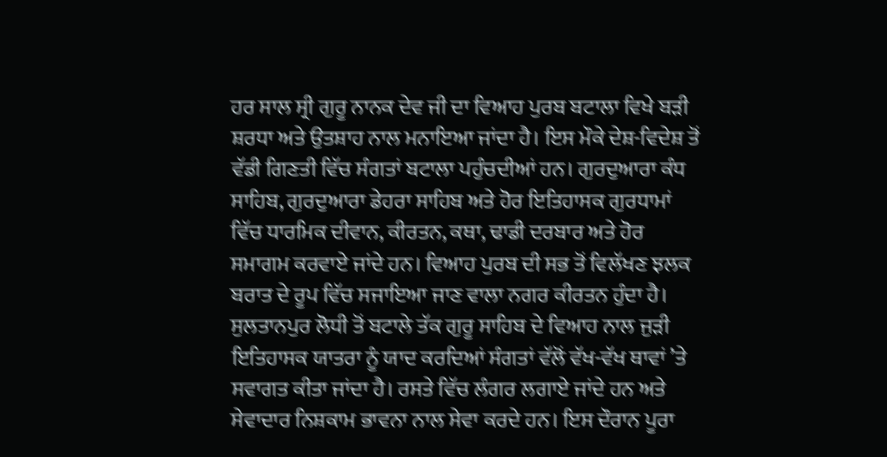ਹਰ ਸਾਲ ਸ੍ਰੀ ਗੁਰੂ ਨਾਨਕ ਦੇਵ ਜੀ ਦਾ ਵਿਆਹ ਪੁਰਬ ਬਟਾਲਾ ਵਿਖੇ ਬੜੀ ਸ਼ਰਧਾ ਅਤੇ ਉਤਸ਼ਾਹ ਨਾਲ ਮਨਾਇਆ ਜਾਂਦਾ ਹੈ। ਇਸ ਮੌਕੇ ਦੇਸ਼-ਵਿਦੇਸ਼ ਤੋਂ ਵੱਡੀ ਗਿਣਤੀ ਵਿੱਚ ਸੰਗਤਾਂ ਬਟਾਲਾ ਪਹੁੰਚਦੀਆਂ ਹਨ। ਗੁਰਦੁਆਰਾ ਕੰਧ ਸਾਹਿਬ, ਗੁਰਦੁਆਰਾ ਡੇਹਰਾ ਸਾਹਿਬ ਅਤੇ ਹੋਰ ਇਤਿਹਾਸਕ ਗੁਰਧਾਮਾਂ ਵਿੱਚ ਧਾਰਮਿਕ ਦੀਵਾਨ, ਕੀਰਤਨ, ਕਥਾ, ਢਾਡੀ ਦਰਬਾਰ ਅਤੇ ਹੋਰ ਸਮਾਗਮ ਕਰਵਾਏ ਜਾਂਦੇ ਹਨ। ਵਿਆਹ ਪੁਰਬ ਦੀ ਸਭ ਤੋਂ ਵਿਲੱਖਣ ਝਲਕ ਬਰਾਤ ਦੇ ਰੂਪ ਵਿੱਚ ਸਜਾਇਆ ਜਾਣ ਵਾਲਾ ਨਗਰ ਕੀਰਤਨ ਹੁੰਦਾ ਹੈ। ਸੁਲਤਾਨਪੁਰ ਲੋਧੀ ਤੋਂ ਬਟਾਲੇ ਤੱਕ ਗੁਰੂ ਸਾਹਿਬ ਦੇ ਵਿਆਹ ਨਾਲ ਜੁੜੀ ਇਤਿਹਾਸਕ ਯਾਤਰਾ ਨੂੰ ਯਾਦ ਕਰਦਿਆਂ ਸੰਗਤਾਂ ਵੱਲੋਂ ਵੱਖ-ਵੱਖ ਥਾਵਾਂ ’ਤੇ ਸਵਾਗਤ ਕੀਤਾ ਜਾਂਦਾ ਹੈ। ਰਸਤੇ ਵਿੱਚ ਲੰਗਰ ਲਗਾਏ ਜਾਂਦੇ ਹਨ ਅਤੇ ਸੇਵਾਦਾਰ ਨਿਸ਼ਕਾਮ ਭਾਵਨਾ ਨਾਲ ਸੇਵਾ ਕਰਦੇ ਹਨ। ਇਸ ਦੌਰਾਨ ਪੂਰਾ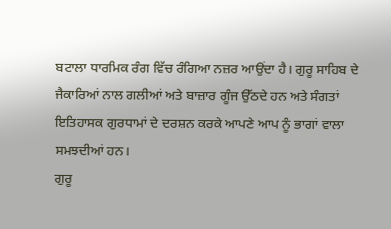ਬਟਾਲਾ ਧਾਰਮਿਕ ਰੰਗ ਵਿੱਚ ਰੰਗਿਆ ਨਜ਼ਰ ਆਉਂਦਾ ਹੈ। ਗੁਰੂ ਸਾਹਿਬ ਦੇ ਜੈਕਾਰਿਆਂ ਨਾਲ ਗਲੀਆਂ ਅਤੇ ਬਾਜ਼ਾਰ ਗੂੰਜ ਉੱਠਦੇ ਹਨ ਅਤੇ ਸੰਗਤਾਂ ਇਤਿਹਾਸਕ ਗੁਰਧਾਮਾਂ ਦੇ ਦਰਸ਼ਨ ਕਰਕੇ ਆਪਣੇ ਆਪ ਨੂੰ ਭਾਗਾਂ ਵਾਲਾ ਸਮਝਦੀਆਂ ਹਨ।
ਗੁਰੂ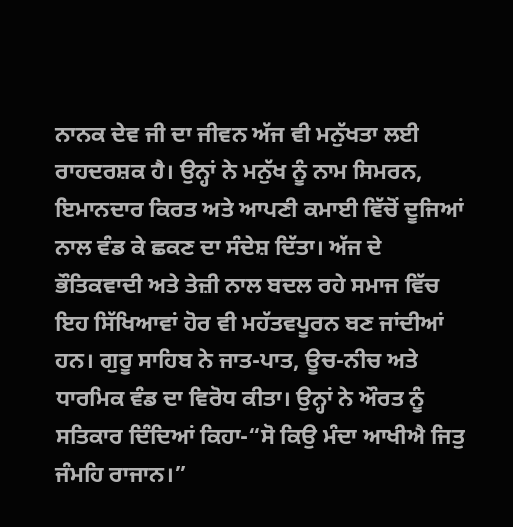ਨਾਨਕ ਦੇਵ ਜੀ ਦਾ ਜੀਵਨ ਅੱਜ ਵੀ ਮਨੁੱਖਤਾ ਲਈ ਰਾਹਦਰਸ਼ਕ ਹੈ। ਉਨ੍ਹਾਂ ਨੇ ਮਨੁੱਖ ਨੂੰ ਨਾਮ ਸਿਮਰਨ, ਇਮਾਨਦਾਰ ਕਿਰਤ ਅਤੇ ਆਪਣੀ ਕਮਾਈ ਵਿੱਚੋਂ ਦੂਜਿਆਂ ਨਾਲ ਵੰਡ ਕੇ ਛਕਣ ਦਾ ਸੰਦੇਸ਼ ਦਿੱਤਾ। ਅੱਜ ਦੇ ਭੌਤਿਕਵਾਦੀ ਅਤੇ ਤੇਜ਼ੀ ਨਾਲ ਬਦਲ ਰਹੇ ਸਮਾਜ ਵਿੱਚ ਇਹ ਸਿੱਖਿਆਵਾਂ ਹੋਰ ਵੀ ਮਹੱਤਵਪੂਰਨ ਬਣ ਜਾਂਦੀਆਂ ਹਨ। ਗੁਰੂ ਸਾਹਿਬ ਨੇ ਜਾਤ-ਪਾਤ, ਊਚ-ਨੀਚ ਅਤੇ ਧਾਰਮਿਕ ਵੰਡ ਦਾ ਵਿਰੋਧ ਕੀਤਾ। ਉਨ੍ਹਾਂ ਨੇ ਔਰਤ ਨੂੰ ਸਤਿਕਾਰ ਦਿੰਦਿਆਂ ਕਿਹਾ-“ਸੋ ਕਿਉ ਮੰਦਾ ਆਖੀਐ ਜਿਤੁ ਜੰਮਹਿ ਰਾਜਾਨ।”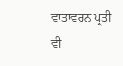ਵਾਤਾਵਰਨ ਪ੍ਰਤੀ ਵੀ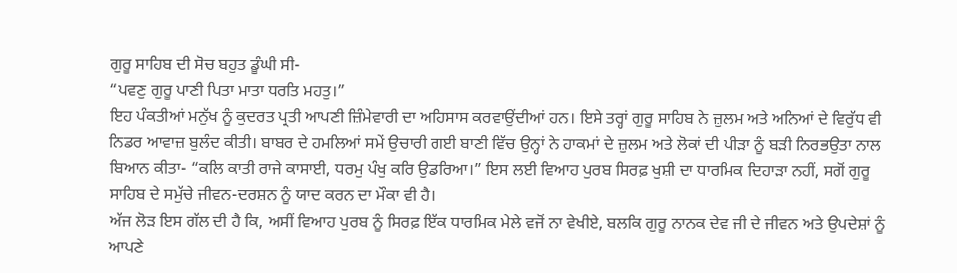ਗੁਰੂ ਸਾਹਿਬ ਦੀ ਸੋਚ ਬਹੁਤ ਡੂੰਘੀ ਸੀ-
“ਪਵਣੁ ਗੁਰੂ ਪਾਣੀ ਪਿਤਾ ਮਾਤਾ ਧਰਤਿ ਮਹਤੁ।”
ਇਹ ਪੰਕਤੀਆਂ ਮਨੁੱਖ ਨੂੰ ਕੁਦਰਤ ਪ੍ਰਤੀ ਆਪਣੀ ਜ਼ਿੰਮੇਵਾਰੀ ਦਾ ਅਹਿਸਾਸ ਕਰਵਾਉਂਦੀਆਂ ਹਨ। ਇਸੇ ਤਰ੍ਹਾਂ ਗੁਰੂ ਸਾਹਿਬ ਨੇ ਜ਼ੁਲਮ ਅਤੇ ਅਨਿਆਂ ਦੇ ਵਿਰੁੱਧ ਵੀ ਨਿਡਰ ਆਵਾਜ਼ ਬੁਲੰਦ ਕੀਤੀ। ਬਾਬਰ ਦੇ ਹਮਲਿਆਂ ਸਮੇਂ ਉਚਾਰੀ ਗਈ ਬਾਣੀ ਵਿੱਚ ਉਨ੍ਹਾਂ ਨੇ ਹਾਕਮਾਂ ਦੇ ਜ਼ੁਲਮ ਅਤੇ ਲੋਕਾਂ ਦੀ ਪੀੜਾ ਨੂੰ ਬੜੀ ਨਿਰਭਉਤਾ ਨਾਲ ਬਿਆਨ ਕੀਤਾ- “ਕਲਿ ਕਾਤੀ ਰਾਜੇ ਕਾਸਾਈ, ਧਰਮੁ ਪੰਖੁ ਕਰਿ ਉਡਰਿਆ।” ਇਸ ਲਈ ਵਿਆਹ ਪੁਰਬ ਸਿਰਫ਼ ਖੁਸ਼ੀ ਦਾ ਧਾਰਮਿਕ ਦਿਹਾੜਾ ਨਹੀਂ, ਸਗੋਂ ਗੁਰੂ ਸਾਹਿਬ ਦੇ ਸਮੁੱਚੇ ਜੀਵਨ-ਦਰਸ਼ਨ ਨੂੰ ਯਾਦ ਕਰਨ ਦਾ ਮੌਕਾ ਵੀ ਹੈ।
ਅੱਜ ਲੋੜ ਇਸ ਗੱਲ ਦੀ ਹੈ ਕਿ, ਅਸੀਂ ਵਿਆਹ ਪੁਰਬ ਨੂੰ ਸਿਰਫ਼ ਇੱਕ ਧਾਰਮਿਕ ਮੇਲੇ ਵਜੋਂ ਨਾ ਵੇਖੀਏ, ਬਲਕਿ ਗੁਰੂ ਨਾਨਕ ਦੇਵ ਜੀ ਦੇ ਜੀਵਨ ਅਤੇ ਉਪਦੇਸ਼ਾਂ ਨੂੰ ਆਪਣੇ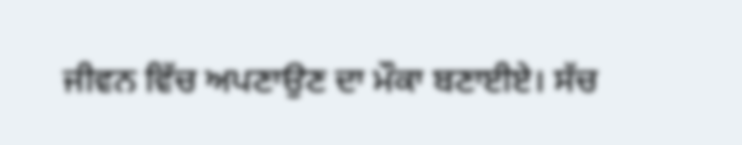ਜੀਵਨ ਵਿੱਚ ਅਪਣਾਉਣ ਦਾ ਮੌਕਾ ਬਣਾਈਏ। ਸੱਚ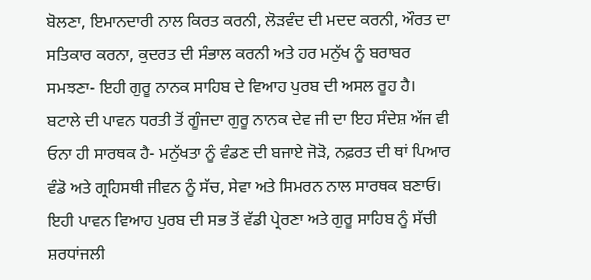ਬੋਲਣਾ, ਇਮਾਨਦਾਰੀ ਨਾਲ ਕਿਰਤ ਕਰਨੀ, ਲੋੜਵੰਦ ਦੀ ਮਦਦ ਕਰਨੀ, ਔਰਤ ਦਾ ਸਤਿਕਾਰ ਕਰਨਾ, ਕੁਦਰਤ ਦੀ ਸੰਭਾਲ ਕਰਨੀ ਅਤੇ ਹਰ ਮਨੁੱਖ ਨੂੰ ਬਰਾਬਰ ਸਮਝਣਾ- ਇਹੀ ਗੁਰੂ ਨਾਨਕ ਸਾਹਿਬ ਦੇ ਵਿਆਹ ਪੁਰਬ ਦੀ ਅਸਲ ਰੂਹ ਹੈ। ਬਟਾਲੇ ਦੀ ਪਾਵਨ ਧਰਤੀ ਤੋਂ ਗੂੰਜਦਾ ਗੁਰੂ ਨਾਨਕ ਦੇਵ ਜੀ ਦਾ ਇਹ ਸੰਦੇਸ਼ ਅੱਜ ਵੀ ਓਨਾ ਹੀ ਸਾਰਥਕ ਹੈ- ਮਨੁੱਖਤਾ ਨੂੰ ਵੰਡਣ ਦੀ ਬਜਾਏ ਜੋੜੋ, ਨਫ਼ਰਤ ਦੀ ਥਾਂ ਪਿਆਰ ਵੰਡੋ ਅਤੇ ਗ੍ਰਹਿਸਥੀ ਜੀਵਨ ਨੂੰ ਸੱਚ, ਸੇਵਾ ਅਤੇ ਸਿਮਰਨ ਨਾਲ ਸਾਰਥਕ ਬਣਾਓ। ਇਹੀ ਪਾਵਨ ਵਿਆਹ ਪੁਰਬ ਦੀ ਸਭ ਤੋਂ ਵੱਡੀ ਪ੍ਰੇਰਣਾ ਅਤੇ ਗੁਰੂ ਸਾਹਿਬ ਨੂੰ ਸੱਚੀ ਸ਼ਰਧਾਂਜਲੀ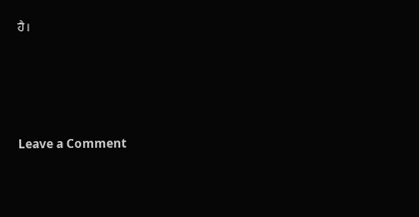ਹੈ।




Leave a Comment